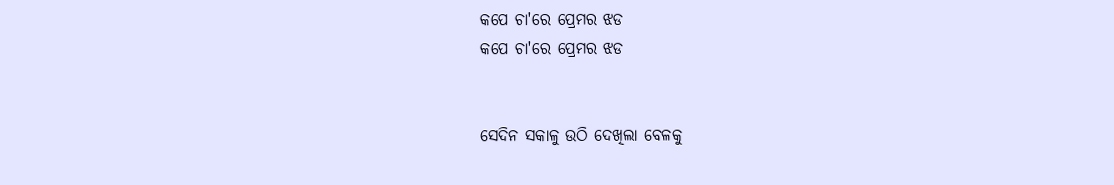କପେ ଚା'ରେ ପ୍ରେମର ଝଡ
କପେ ଚା'ରେ ପ୍ରେମର ଝଡ


ସେଦିନ ସକାଳୁ ଉଠି ଦେଖିଲା ବେଳକୁ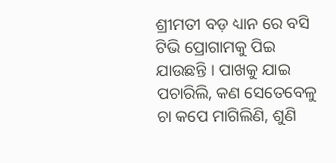ଶ୍ରୀମତୀ ବଡ଼ ଧ୍ୟାନ ରେ ବସି ଟିଭି ପ୍ରୋଗାମକୁ ପିଇ ଯାଉଛନ୍ତି । ପାଖକୁ ଯାଇ ପଚାରିଲି, କଣ ସେତେବେଳୁ ଚା କପେ ମାଗିଲିଣି, ଶୁଣି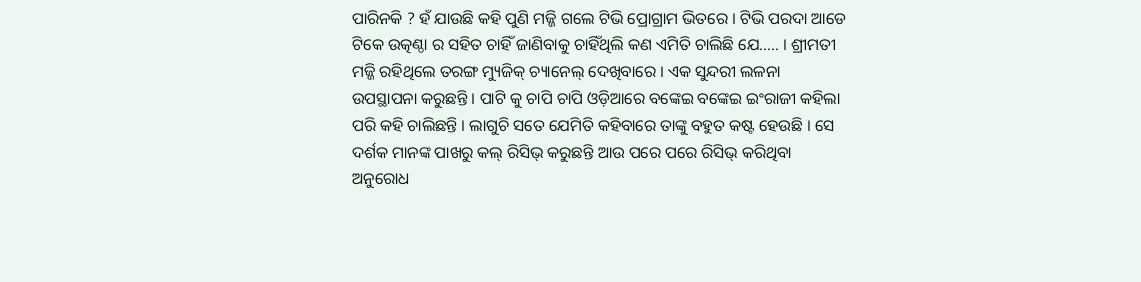ପାରିନକି ? ହଁ ଯାଉଛି କହି ପୁଣି ମଜ୍ଜି ଗଲେ ଟିଭି ପ୍ରୋଗ୍ରାମ ଭିତରେ । ଟିଭି ପରଦା ଆଡେ ଟିକେ ଉତ୍କଣ୍ଠା ର ସହିତ ଚାହିଁ ଜାଣିବାକୁ ଚାହିଁଥିଲି କଣ ଏମିତି ଚାଲିଛି ଯେ..... । ଶ୍ରୀମତୀ ମଜ୍ଜି ରହିଥିଲେ ତରଙ୍ଗ ମ୍ୟୁଜିକ୍ ଚ୍ୟାନେଲ୍ ଦେଖିବାରେ । ଏକ ସୁନ୍ଦରୀ ଲଳନା ଉପସ୍ଥାପନା କରୁଛନ୍ତି । ପାଟି କୁ ଚାପି ଚାପି ଓଡ଼ିଆରେ ବଙ୍କେଇ ବଙ୍କେଇ ଇଂରାଜୀ କହିଲା ପରି କହି ଚାଲିଛନ୍ତି । ଲାଗୁଚି ସତେ ଯେମିତି କହିବାରେ ତାଙ୍କୁ ବହୁତ କଷ୍ଟ ହେଉଛି । ସେ ଦର୍ଶକ ମାନଙ୍କ ପାଖରୁ କଲ୍ ରିସିଭ୍ କରୁଛନ୍ତି ଆଉ ପରେ ପରେ ରିସିଭ୍ କରିଥିବା ଅନୁରୋଧ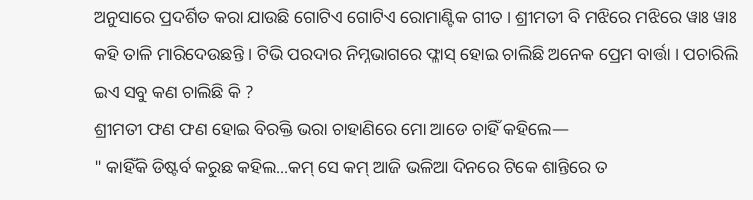ଅନୁସାରେ ପ୍ରଦର୍ଶିତ କରା ଯାଉଛି ଗୋଟିଏ ଗୋଟିଏ ରୋମାଣ୍ଟିକ ଗୀତ । ଶ୍ରୀମତୀ ବି ମଝିରେ ମଝିରେ ୱାଃ ୱାଃ କହି ତାଳି ମାରିଦେଉଛନ୍ତି । ଟିଭି ପରଦାର ନିମ୍ନଭାଗରେ ଫ୍ଳାସ୍ ହୋଇ ଚାଲିଛି ଅନେକ ପ୍ରେମ ବାର୍ତ୍ତା । ପଚାରିଲି ଇଏ ସବୁ କଣ ଚାଲିଛି କି ?
ଶ୍ରୀମତୀ ଫଣ ଫଣ ହୋଇ ବିରକ୍ତି ଭରା ଚାହାଣିରେ ମୋ ଆଡେ ଚାହିଁ କହିଲେ—
" କାହିଁକି ଡିଷ୍ଟର୍ବ କରୁଛ କହିଲ...କମ୍ ସେ କମ୍ ଆଜି ଭଳିଆ ଦିନରେ ଟିକେ ଶାନ୍ତିରେ ତ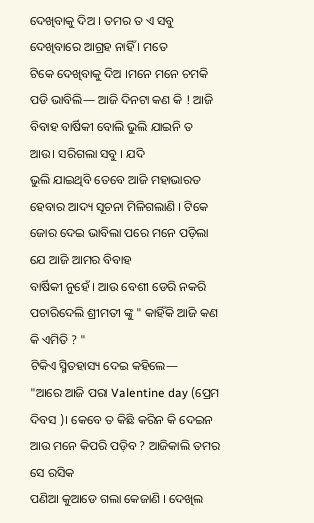ଦେଖିବାକୁ ଦିଅ । ତମର ତ ଏ ସବୁ ଦେଖିବାରେ ଆଗ୍ରହ ନାହିଁ । ମତେ
ଟିକେ ଦେଖିବାକୁ ଦିଅ ।ମନେ ମନେ ଚମକି ପଡି ଭାବିଲି— ଆଜି ଦିନଟା କଣ କି ! ଆଜି ବିବାହ ବାର୍ଷିକୀ ବୋଲି ଭୁଲି ଯାଇନି ତ ଆଉ। ସରିଗଲା ସବୁ । ଯଦି
ଭୁଲି ଯାଇଥିବି ତେବେ ଆଜି ମହାଭାରତ ହେବାର ଆଦ୍ୟ ସୂଚନା ମିଳିଗଲାଣି । ଟିକେ ଜୋର ଦେଇ ଭାବିଲା ପରେ ମନେ ପଡ଼ିଲା ଯେ ଆଜି ଆମର ବିବାହ
ବାର୍ଷିକୀ ନୁହେଁ । ଆଉ ବେଶୀ ଡେରି ନକରି ପଚାରିଦେଲି ଶ୍ରୀମତୀ ଙ୍କୁ " କାହିଁକି ଆଜି କଣ କି ଏମିତି ? "
ଟିକିଏ ସ୍ମିତହାସ୍ୟ ଦେଇ କହିଲେ—
"ଆରେ ଆଜି ପରା Valentine day (ପ୍ରେମ ଦିବସ )। କେବେ ତ କିଛି କରିନ କି ଦେଇନ ଆଉ ମନେ କିପରି ପଡ଼ିବ ? ଆଜିକାଲି ତମର ସେ ରସିକ
ପଣିଆ କୁଆଡେ ଗଲା କେଜାଣି । ଦେଖିଲ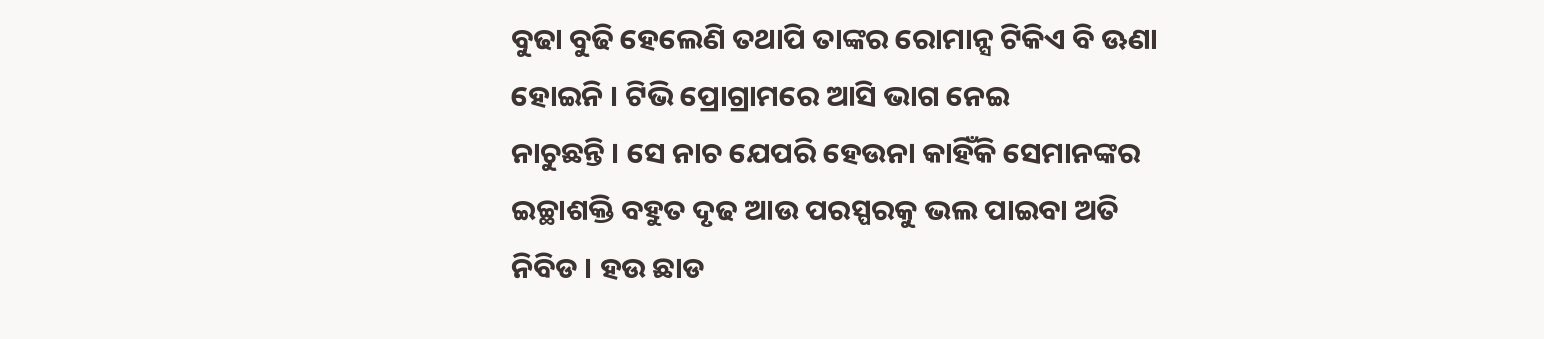ବୁଢା ବୁଢି ହେଲେଣି ତଥାପି ତାଙ୍କର ରୋମାନ୍ସ ଟିକିଏ ବି ଊଣା ହୋଇନି । ଟିଭି ପ୍ରୋଗ୍ରାମରେ ଆସି ଭାଗ ନେଇ
ନାଚୁଛନ୍ତି । ସେ ନାଚ ଯେପରି ହେଉନା କାହିଁକି ସେମାନଙ୍କର ଇଚ୍ଛାଶକ୍ତି ବହୁତ ଦୃଢ ଆଉ ପରସ୍ପରକୁ ଭଲ ପାଇବା ଅତି ନିବିଡ । ହଉ ଛାଡ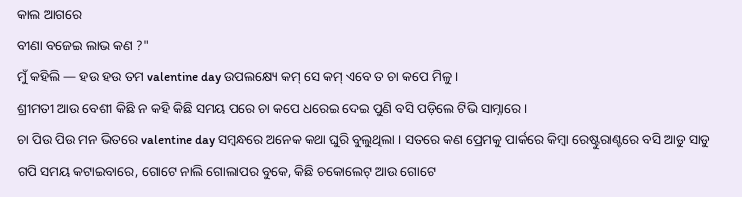କାଲ ଆଗରେ
ବୀଣା ବଜେଇ ଲାଭ କଣ ?"
ମୁଁ କହିଲି — ହଉ ହଉ ତମ valentine day ଉପଲକ୍ଷ୍ୟେ କମ୍ ସେ କମ୍ ଏବେ ତ ଚା କପେ ମିଳୁ ।
ଶ୍ରୀମତୀ ଆଉ ବେଶୀ କିଛି ନ କହି କିଛି ସମୟ ପରେ ଚା କପେ ଧରେଇ ଦେଇ ପୁଣି ବସି ପଡ଼ିଲେ ଟିଭି ସାମ୍ନାରେ ।
ଚା ପିଉ ପିଉ ମନ ଭିତରେ valentine day ସମ୍ବନ୍ଧରେ ଅନେକ କଥା ଘୁରି ବୁଲୁଥିଲା । ସତରେ କଣ ପ୍ରେମକୁ ପାର୍କରେ କିମ୍ବା ରେଷ୍ଟୁରାଣ୍ଟରେ ବସି ଆଡୁ ସାଡୁ ଗପି ସମୟ କଟାଇବାରେ, ଗୋଟେ ନାଲି ଗୋଲାପର ବୁକେ, କିଛି ଚକୋଲେଟ୍ ଆଉ ଗୋଟେ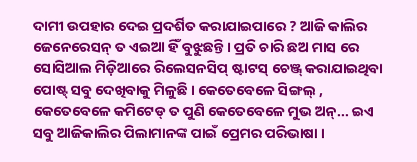ଦାମୀ ଉପହାର ଦେଇ ପ୍ରଦର୍ଶିତ କରାଯାଇପାରେ ? ଆଜି କାଲିର ଜେନେରେସନ୍ ତ ଏଇଆ ହିଁ ବୁଝୁଛନ୍ତି । ପ୍ରତି ଚାରି ଛଅ ମାସ ରେ ସୋସିଆଲ ମିଡ଼ିଆରେ ରିଲେସନସିପ୍ ଷ୍ଟାଟସ୍ ଚେଞ୍ଜ୍ କରାଯାଇଥିବା ପୋଷ୍ଟ୍ ସବୁ ଦେଖିବାକୁ ମିଳୁଛି । କେତେବେଳେ ସିଙ୍ଗଲ୍ , କେତେବେଳେ କମିଟେଡ୍ ତ ପୁଣି କେତେବେଳେ ମୁଭ ଅନ୍... ଇଏ ସବୁ ଆଜିକାଲିର ପିଲାମାନଙ୍କ ପାଇଁ ପ୍ରେମର ପରିଭାଷା ।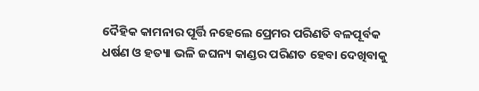ଦୈହିକ କାମନାର ପୂର୍ତ୍ତି ନହେଲେ ପ୍ରେମର ପରିଣତି ବଳପୂର୍ବକ ଧର୍ଷଣ ଓ ହତ୍ୟା ଭଳି ଜଘନ୍ୟ କାଣ୍ଡର ପରିଣତ ହେବା ଦେଖିବାକୁ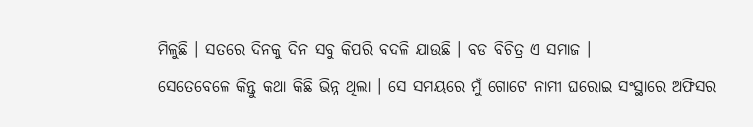ମିଳୁଛି । ସତରେ ଦିନକୁ ଦିନ ସବୁ କିପରି ବଦଳି ଯାଉଛି । ବଡ ବିଚିତ୍ର ଏ ସମାଜ ।
ସେତେବେଳେ କିନ୍ତୁ କଥା କିଛି ଭିନ୍ନ ଥିଲା । ସେ ସମୟରେ ମୁଁ ଗୋଟେ ନାମୀ ଘରୋଇ ସଂସ୍ଥାରେ ଅଫିସର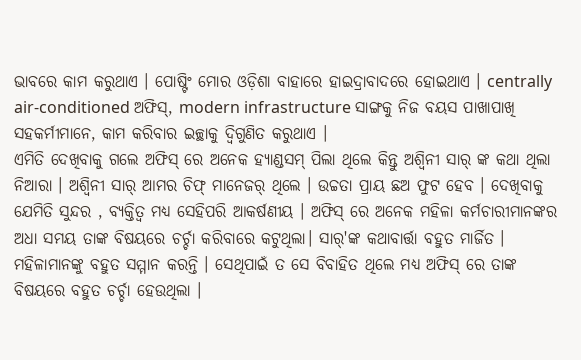ଭାବରେ କାମ କରୁଥାଏ । ପୋଷ୍ଟିଂ ମୋର ଓଡ଼ିଶା ବାହାରେ ହାଇଦ୍ରାବାଦରେ ହୋଇଥାଏ । centrally air-conditioned ଅଫିସ୍, modern infrastructure ସାଙ୍ଗକୁ ନିଜ ବୟସ ପାଖାପାଖି ସହକର୍ମୀମାନେ, କାମ କରିବାର ଇଚ୍ଛାକୁ ଦ୍ୱିଗୁଣିତ କରୁଥାଏ ।
ଏମିତି ଦେଖିବାକୁ ଗଲେ ଅଫିସ୍ ରେ ଅନେକ ହ୍ୟାଣ୍ଡସମ୍ ପିଲା ଥିଲେ କିନ୍ତୁ ଅଶ୍ୱିନୀ ସାର୍ ଙ୍କ କଥା ଥିଲା ନିଆରା । ଅଶ୍ୱିନୀ ସାର୍ ଆମର ଚିଫ୍ ମାନେଜର୍ ଥିଲେ । ଉଚ୍ଚତା ପ୍ରାୟ ଛଅ ଫୁଟ ହେବ । ଦେଖିବାକୁ ଯେମିତି ସୁନ୍ଦର , ବ୍ୟକ୍ତିତ୍ୱ ମଧ୍ୟ ସେହିପରି ଆକର୍ଷଣୀୟ । ଅଫିସ୍ ରେ ଅନେକ ମହିଳା କର୍ମଚାରୀମାନଙ୍କର ଅଧା ସମୟ ତାଙ୍କ ବିଷୟରେ ଚର୍ଚ୍ଚା କରିବାରେ କଟୁଥିଲା। ସାର୍'ଙ୍କ କଥାବାର୍ତ୍ତା ବହୁତ ମାର୍ଜିତ । ମହିଳାମାନଙ୍କୁ ବହୁତ ସମ୍ମାନ କରନ୍ତି । ସେଥିପାଇଁ ତ ସେ ବିବାହିତ ଥିଲେ ମଧ୍ୟ ଅଫିସ୍ ରେ ତାଙ୍କ ବିଷୟରେ ବହୁତ ଚର୍ଚ୍ଚା ହେଉଥିଲା ।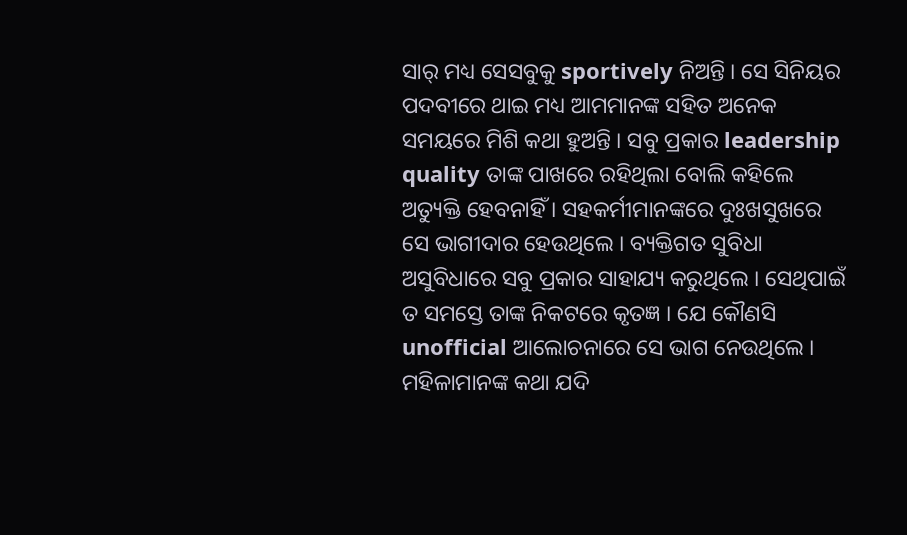ସାର୍ ମଧ୍ୟ ସେସବୁକୁ sportively ନିଅନ୍ତି । ସେ ସିନିୟର ପଦବୀରେ ଥାଇ ମଧ୍ୟ ଆମମାନଙ୍କ ସହିତ ଅନେକ ସମୟରେ ମିଶି କଥା ହୁଅନ୍ତି । ସବୁ ପ୍ରକାର leadership quality ତାଙ୍କ ପାଖରେ ରହିଥିଲା ବୋଲି କହିଲେ ଅତ୍ୟୁକ୍ତି ହେବନାହିଁ । ସହକର୍ମୀମାନଙ୍କରେ ଦୁଃଖସୁଖରେ ସେ ଭାଗୀଦାର ହେଉଥିଲେ । ବ୍ୟକ୍ତିଗତ ସୁବିଧା ଅସୁବିଧାରେ ସବୁ ପ୍ରକାର ସାହାଯ୍ୟ କରୁଥିଲେ । ସେଥିପାଇଁ ତ ସମସ୍ତେ ତାଙ୍କ ନିକଟରେ କୃତଜ୍ଞ । ଯେ କୌଣସି unofficial ଆଲୋଚନାରେ ସେ ଭାଗ ନେଉଥିଲେ । ମହିଳାମାନଙ୍କ କଥା ଯଦି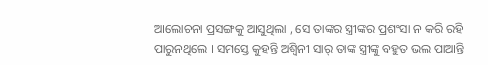ଆଲୋଚନା ପ୍ରସଙ୍ଗକୁ ଆସୁଥିଲା , ସେ ତାଙ୍କର ସ୍ତ୍ରୀଙ୍କର ପ୍ରଶଂସା ନ କରି ରହି ପାରୁନଥିଲେ । ସମସ୍ତେ କୁହନ୍ତି ଅଶ୍ୱିନୀ ସାର୍ ତାଙ୍କ ସ୍ତ୍ରୀଙ୍କୁ ବହୁତ ଭଲ ପାଆନ୍ତି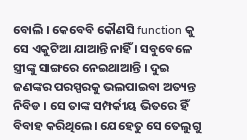ବୋଲି । କେବେବି କୌଣସି function କୁ ସେ ଏକୁଟିଆ ଯାଆନ୍ତି ନାହିଁ । ସବୁବେଳେ ସ୍ତ୍ରୀଙ୍କୁ ସାଙ୍ଗରେ ନେଇଥାଆନ୍ତି । ଦୁଇ ଜଣଙ୍କର ପରସ୍ପରକୁ ଭଲପାଇବା ଅତ୍ୟନ୍ତ ନିବିଡ । ସେ ତାଙ୍କ ସମ୍ପର୍କୀୟ ଭିତରେ ହିଁ ବିବାହ କରିଥିଲେ। ଯେହେତୁ ସେ ତେଲୁଗୁ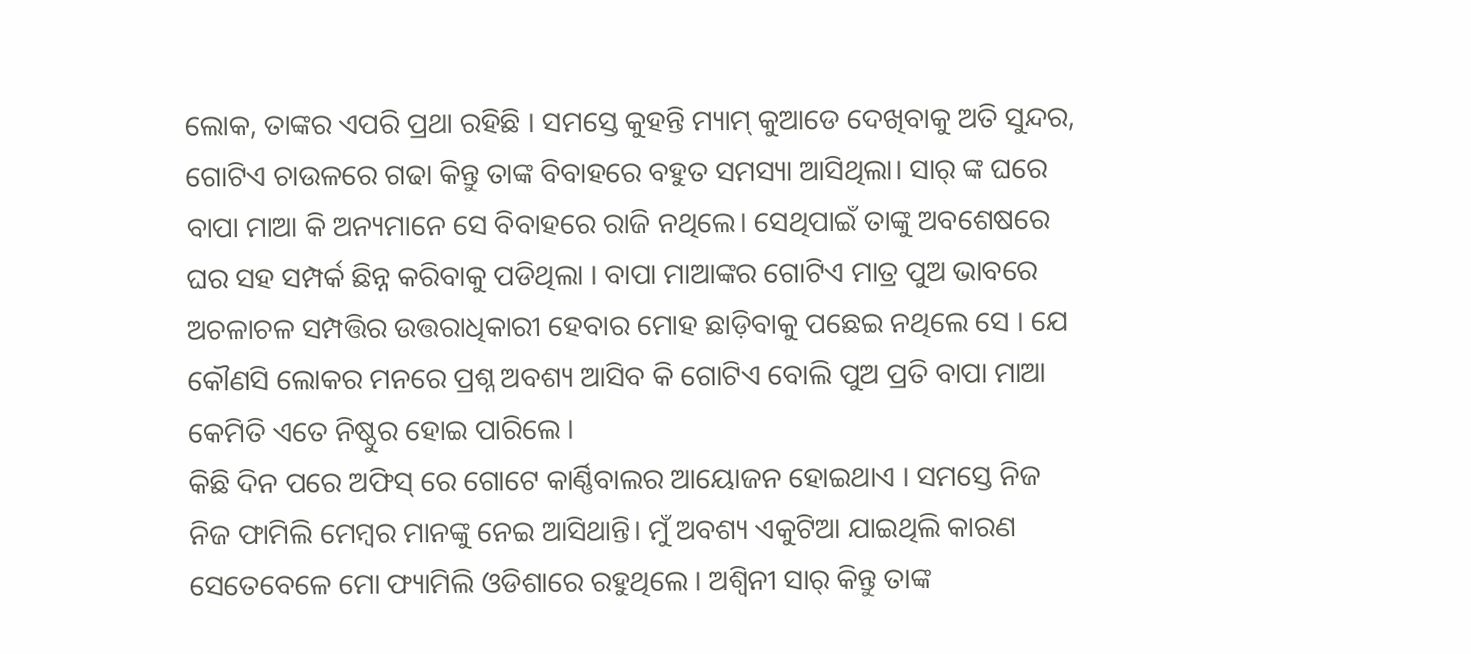ଲୋକ, ତାଙ୍କର ଏପରି ପ୍ରଥା ରହିଛି । ସମସ୍ତେ କୁହନ୍ତି ମ୍ୟାମ୍ କୁଆଡେ ଦେଖିବାକୁ ଅତି ସୁନ୍ଦର, ଗୋଟିଏ ଚାଉଳରେ ଗଢା କିନ୍ତୁ ତାଙ୍କ ବିବାହରେ ବହୁତ ସମସ୍ୟା ଆସିଥିଲା। ସାର୍ ଙ୍କ ଘରେ ବାପା ମାଆ କି ଅନ୍ୟମାନେ ସେ ବିବାହରେ ରାଜି ନଥିଲେ। ସେଥିପାଇଁ ତାଙ୍କୁ ଅବଶେଷରେ ଘର ସହ ସମ୍ପର୍କ ଛିନ୍ନ କରିବାକୁ ପଡିଥିଲା । ବାପା ମାଆଙ୍କର ଗୋଟିଏ ମାତ୍ର ପୁଅ ଭାବରେ ଅଚଳାଚଳ ସମ୍ପତ୍ତିର ଉତ୍ତରାଧିକାରୀ ହେବାର ମୋହ ଛାଡ଼ିବାକୁ ପଛେଇ ନଥିଲେ ସେ । ଯେ କୌଣସି ଲୋକର ମନରେ ପ୍ରଶ୍ନ ଅବଶ୍ୟ ଆସିବ କି ଗୋଟିଏ ବୋଲି ପୁଅ ପ୍ରତି ବାପା ମାଆ କେମିତି ଏତେ ନିଷ୍ଠୁର ହୋଇ ପାରିଲେ ।
କିଛି ଦିନ ପରେ ଅଫିସ୍ ରେ ଗୋଟେ କାର୍ଣ୍ଣିବାଲର ଆୟୋଜନ ହୋଇଥାଏ । ସମସ୍ତେ ନିଜ ନିଜ ଫାମିଲି ମେମ୍ବର ମାନଙ୍କୁ ନେଇ ଆସିଥାନ୍ତି। ମୁଁ ଅବଶ୍ୟ ଏକୁଟିଆ ଯାଇଥିଲି କାରଣ ସେତେବେଳେ ମୋ ଫ୍ୟାମିଲି ଓଡିଶାରେ ରହୁଥିଲେ । ଅଶ୍ୱିନୀ ସାର୍ କିନ୍ତୁ ତାଙ୍କ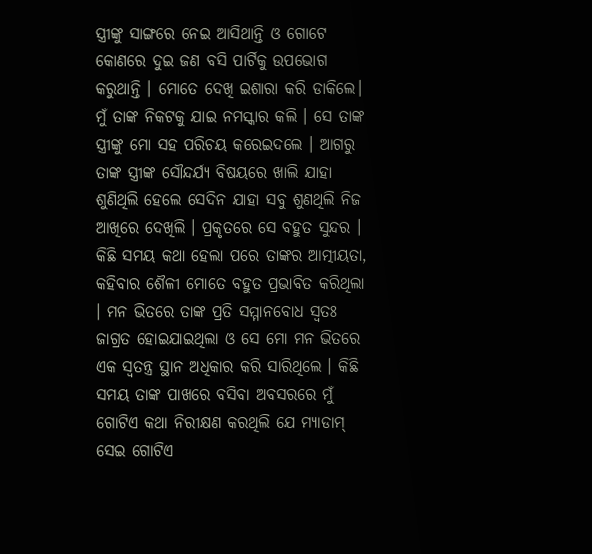ସ୍ତ୍ରୀଙ୍କୁ ସାଙ୍ଗରେ ନେଇ ଆସିଥାନ୍ତି ଓ ଗୋଟେ କୋଣରେ ଦୁଇ ଜଣ ବସି ପାର୍ଟିକୁ ଉପଭୋଗ କରୁଥାନ୍ତି । ମୋତେ ଦେଖି ଇଶାରା କରି ଡାକିଲେ। ମୁଁ ତାଙ୍କ ନିକଟକୁ ଯାଇ ନମସ୍କାର କଲି । ସେ ତାଙ୍କ ସ୍ତ୍ରୀଙ୍କୁ ମୋ ସହ ପରିଚୟ କରେଇଦଲେ । ଆଗରୁ ତାଙ୍କ ସ୍ତ୍ରୀଙ୍କ ସୌନ୍ଦର୍ଯ୍ୟ ବିଷୟରେ ଖାଲି ଯାହା ଶୁଣିଥିଲି ହେଲେ ସେଦିନ ଯାହା ସବୁ ଶୁଣଥିଲି ନିଜ ଆଖିରେ ଦେଖିଲି । ପ୍ରକୃତରେ ସେ ବହୁତ ସୁନ୍ଦର । କିଛି ସମୟ କଥା ହେଲା ପରେ ତାଙ୍କର ଆତ୍ମୀୟତା, କହିବାର ଶୈଳୀ ମୋତେ ବହୁତ ପ୍ରଭାବିତ କରିଥିଲା । ମନ ଭିତରେ ତାଙ୍କ ପ୍ରତି ସମ୍ମାନବୋଧ ସ୍ୱତଃ ଜାଗ୍ରତ ହୋଇଯାଇଥିଲା ଓ ସେ ମୋ ମନ ଭିତରେ ଏକ ସ୍ୱତନ୍ତ୍ର ସ୍ଥାନ ଅଧିକାର କରି ସାରିଥିଲେ । କିଛି ସମୟ ତାଙ୍କ ପାଖରେ ବସିବା ଅବସରରେ ମୁଁ ଗୋଟିଏ କଥା ନିରୀକ୍ଷଣ କରଥିଲି ଯେ ମ୍ୟାଡାମ୍ ସେଇ ଗୋଟିଏ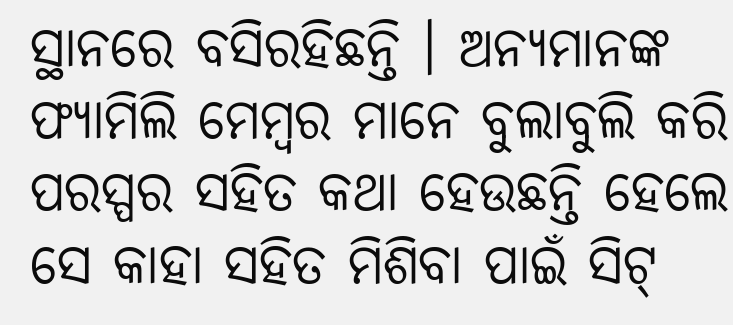ସ୍ଥାନରେ ବସିରହିଛନ୍ତି । ଅନ୍ୟମାନଙ୍କ ଫ୍ୟାମିଲି ମେମ୍ବର ମାନେ ବୁଲାବୁଲି କରି ପରସ୍ପର ସହିତ କଥା ହେଉଛନ୍ତି ହେଲେ ସେ କାହା ସହିତ ମିଶିବା ପାଇଁ ସିଟ୍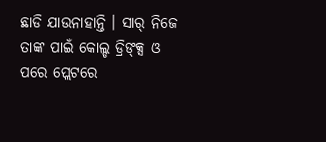ଛାଡି ଯାଉନାହାନ୍ତି । ସାର୍ ନିଜେ ତାଙ୍କ ପାଇଁ କୋଲ୍ଡ ଡ୍ରିଙ୍କ୍ସ ଓ ପରେ ପ୍ଲେଟରେ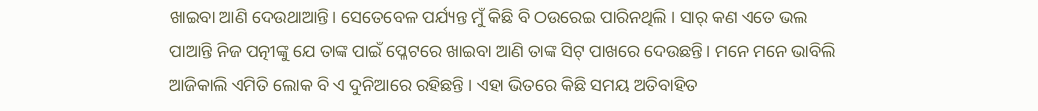ଖାଇବା ଆଣି ଦେଉଥାଆନ୍ତି। ସେତେବେଳ ପର୍ଯ୍ୟନ୍ତ ମୁଁ କିଛି ବି ଠଉରେଇ ପାରିନଥିଲି । ସାର୍ କଣ ଏତେ ଭଲ ପାଆନ୍ତି ନିଜ ପତ୍ନୀଙ୍କୁ ଯେ ତାଙ୍କ ପାଇଁ ପ୍ଳେଟରେ ଖାଇବା ଆଣି ତାଙ୍କ ସିଟ୍ ପାଖରେ ଦେଉଛନ୍ତି। ମନେ ମନେ ଭାବିଲି ଆଜିକାଲି ଏମିତି ଲୋକ ବି ଏ ଦୁନିଆରେ ରହିଛନ୍ତି । ଏହା ଭିତରେ କିଛି ସମୟ ଅତିବାହିତ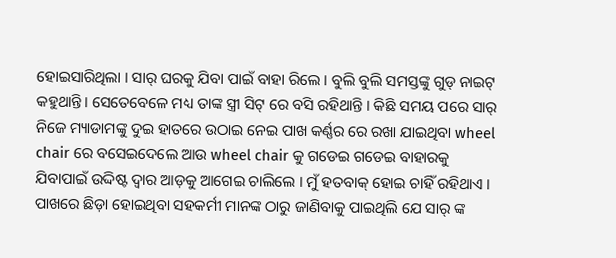ହୋଇସାରିଥିଲା । ସାର୍ ଘରକୁ ଯିବା ପାଇଁ ବାହା ରିଲେ । ବୁଲି ବୁଲି ସମସ୍ତଙ୍କୁ ଗୁଡ୍ ନାଇଟ୍ କହୁଥାନ୍ତି। ସେତେବେଳେ ମଧ୍ୟ ତାଙ୍କ ସ୍ତ୍ରୀ ସିଟ୍ ରେ ବସି ରହିଥାନ୍ତି । କିଛି ସମୟ ପରେ ସାର୍ ନିଜେ ମ୍ୟାଡାମଙ୍କୁ ଦୁଇ ହାତରେ ଉଠାଇ ନେଇ ପାଖ କର୍ଣ୍ଣର ରେ ରଖା ଯାଇଥିବା wheel chair ରେ ବସେଇଦେଲେ ଆଉ wheel chair କୁ ଗଡେଇ ଗଡେଇ ବାହାରକୁ ଯିବାପାଇଁ ଉଦ୍ଦିଷ୍ଟ ଦ୍ୱାର ଆଡ଼କୁ ଆଗେଇ ଚାଲିଲେ । ମୁଁ ହତବାକ୍ ହୋଇ ଚାହିଁ ରହିଥାଏ । ପାଖରେ ଛିଡ଼ା ହୋଇଥିବା ସହକର୍ମୀ ମାନଙ୍କ ଠାରୁ ଜାଣିବାକୁ ପାଇଥିଲି ଯେ ସାର୍ ଙ୍କ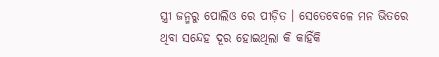ସ୍ତ୍ରୀ ଜନ୍ମରୁ ପୋଲିଓ ରେ ପୀଡ଼ିତ । ସେତେବେଳେ ମନ ଭିତରେ ଥିବା ସନ୍ଦେହ ଦୂର ହୋଇଥିଲା କି କାହିଁକି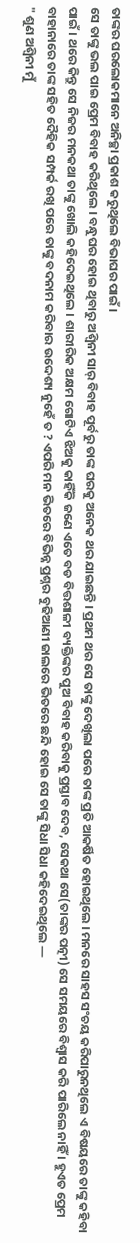ତାଙ୍କର ଘରଲୋକମାନେ ଅନିଚ୍ଛା ପ୍ରକାଶ କରୁଥିଲେ ବିଭାଘର ପାଇଁ ।
ସେ ତାଙ୍କୁ ଭଲ ପାଇ ପ୍ରେମ ବିବାହ କରିଥିଲେ । ବନ୍ଧୁଘର ହୋଇ ଥିବାରୁ ଅଶ୍ୱିନୀ ସାର୍ ବିବାହ ପୂର୍ବରୁ ତାଙ୍କ ଘରକୁ ଅନେକ ଥର ଯାଇଛନ୍ତି । ପ୍ରଥମ ଥର ସେ ତାଙ୍କୁ ଦେଖିଲା ପରେ ତାଙ୍କ ପ୍ରତି ଆକର୍ଷିତ ହୋଇଥିଲେ । ମନରେ ସାହସ ସଂଚୟ କରିପାରୁନଥିଲେ ଏ ବିଷୟରେ ତାଙ୍କୁ କହିବା ପାଇଁ । ଥରେ କିନ୍ତୁ ସେ ନିଜର ମନକଥା ତାଙ୍କୁ ଖୋଲି କହିଦେଇଥିଲେ । ଶାରୀରିକ ଅକ୍ଷମ ଗୋଟିଏ ଝିଅକୁ କାହିଁକି ଜଣେ ଏତେ ବଡ ବିତ୍ତଶାଳୀ ବ୍ୟକ୍ତିଙ୍କର ପୁଅ ବିବାହ କରିବାକୁ ପ୍ରସ୍ତାବ ଦେବ, ସେକଥା ସେ(ତାଙ୍କର ପତ୍ନୀ) ସେ ସମୟରେ ବିଶ୍ୱାସ କରି ପାରିଲେ ନାହିଁ । ହୁଏତ ପ୍ରେମ ବାହାନାରେ ତାଙ୍କ ସହିତ ଦୈହିକ ସମ୍ପର୍କ ରଖି ପରେ ତାଙ୍କୁ ବଦନାମ କରିବାର ଉଦ୍ଦେଶ୍ୟ ନୁହେଁ ତ ? ଏପରି ମନ ଭିତରେ ବିଭିନ୍ନ ପ୍ରଶ୍ନର ବୁଢିଆଣୀ ଜାଲରେ ଭିତରେ ଛନ୍ଦି ହୋଇ ସେ ତାଙ୍କୁ ସିଧା ସିଧା କହିଦେଇଥିଲେ —
" ଶୁଣ ଅଶ୍ୱିନୀ ମୁଁ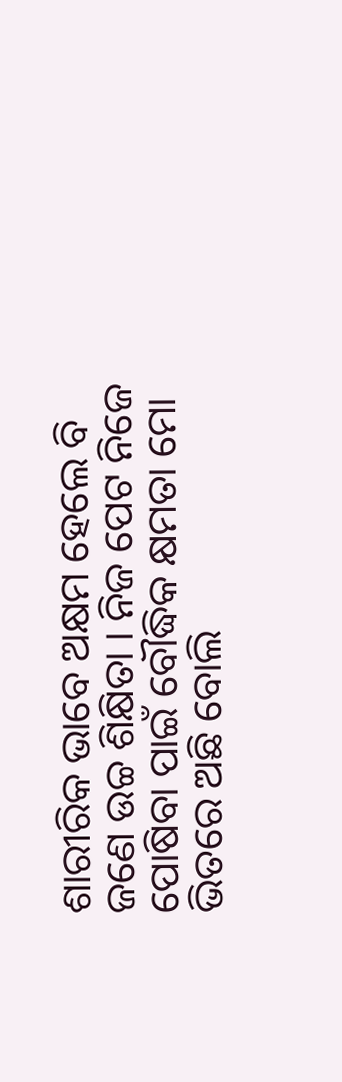ଶାରୀରିକ ଭାବେ ଅକ୍ଷମ ହେଲେ ବି ଜଣେ ଉଚ୍ଚ ଶିକ୍ଷିତା । ନିଜ ପେଟ ନିଜେ ପୋଷିବା ପାଇଁ ବୌଦ୍ଧିକ କ୍ଷମତା ମୋ ଭିତରେ ଅଛି ବୋଲି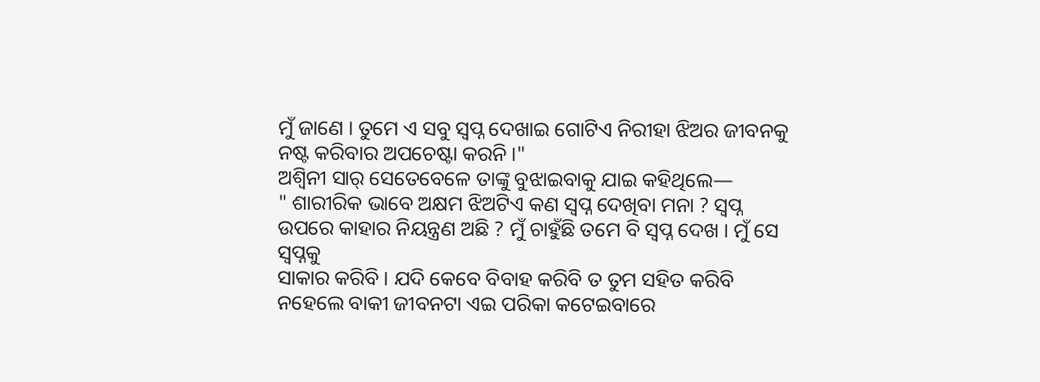ମୁଁ ଜାଣେ । ତୁମେ ଏ ସବୁ ସ୍ୱପ୍ନ ଦେଖାଇ ଗୋଟିଏ ନିରୀହା ଝିଅର ଜୀବନକୁ ନଷ୍ଟ କରିବାର ଅପଚେଷ୍ଟା କରନି ।"
ଅଶ୍ୱିନୀ ସାର୍ ସେତେବେଳେ ତାଙ୍କୁ ବୁଝାଇବାକୁ ଯାଇ କହିଥିଲେ—
" ଶାରୀରିକ ଭାବେ ଅକ୍ଷମ ଝିଅଟିଏ କଣ ସ୍ୱପ୍ନ ଦେଖିବା ମନା ? ସ୍ୱପ୍ନ ଉପରେ କାହାର ନିୟନ୍ତ୍ରଣ ଅଛି ? ମୁଁ ଚାହୁଁଛି ତମେ ବି ସ୍ୱପ୍ନ ଦେଖ । ମୁଁ ସେ ସ୍ୱପ୍ନକୁ
ସାକାର କରିବି । ଯଦି କେବେ ବିବାହ କରିବି ତ ତୁମ ସହିତ କରିବି ନହେଲେ ବାକୀ ଜୀବନଟା ଏଇ ପରିକା କଟେଇବାରେ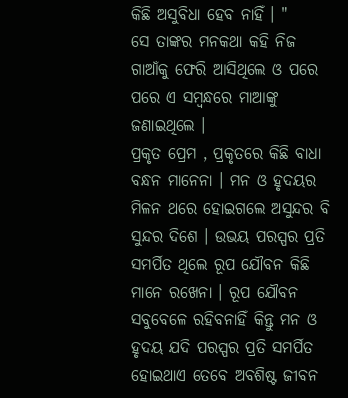କିଛି ଅସୁବିଧା ହେବ ନାହିଁ । "
ସେ ତାଙ୍କର ମନକଥା କହି ନିଜ ଗାଆଁକୁ ଫେରି ଆସିଥିଲେ ଓ ପରେ ପରେ ଏ ସମ୍ବନ୍ଧରେ ମାଆଙ୍କୁ ଜଣାଇଥିଲେ ।
ପ୍ରକୃତ ପ୍ରେମ , ପ୍ରକୃତରେ କିଛି ବାଧା ବନ୍ଧନ ମାନେନା । ମନ ଓ ହୃଦୟର ମିଳନ ଥରେ ହୋଇଗଲେ ଅସୁନ୍ଦର ବି ସୁନ୍ଦର ଦିଶେ । ଉଭୟ ପରସ୍ପର ପ୍ରତି ସମର୍ପିତ ଥିଲେ ରୂପ ଯୌବନ କିଛି ମାନେ ରଖେନା । ରୂପ ଯୌବନ ସବୁବେଳେ ରହିବନାହିଁ କିନ୍ତୁ ମନ ଓ ହୃଦୟ ଯଦି ପରସ୍ପର ପ୍ରତି ସମର୍ପିତ ହୋଇଥାଏ ତେବେ ଅବଶିଷ୍ଟ ଜୀବନ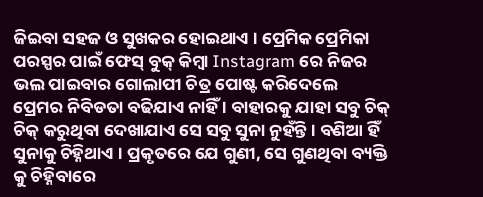ଜିଇବା ସହଜ ଓ ସୁଖକର ହୋଇଥାଏ । ପ୍ରେମିକ ପ୍ରେମିକା ପରସ୍ପର ପାଇଁ ଫେସ୍ ବୁକ୍ କିମ୍ବା Instagram ରେ ନିଜର ଭଲ ପାଇବାର ଗୋଲାପୀ ଚିତ୍ର ପୋଷ୍ଟ କରିଦେଲେ ପ୍ରେମର ନିବିଡତା ବଢିଯାଏ ନାହିଁ । ବାହାରକୁ ଯାହା ସବୁ ଚିକ୍ ଚିକ୍ କରୁଥିବା ଦେଖାଯାଏ ସେ ସବୁ ସୁନା ନୁହଁନ୍ତି । ବଣିଆ ହିଁ ସୁନାକୁ ଚିହ୍ନିଥାଏ । ପ୍ରକୃତରେ ଯେ ଗୁଣୀ, ସେ ଗୁଣଥିବା ବ୍ୟକ୍ତି କୁ ଚିହ୍ନିବାରେ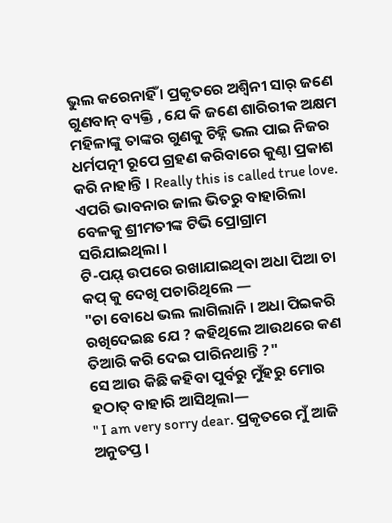ଭୁଲ କରେନାହିଁ । ପ୍ରକୃତରେ ଅଶ୍ୱିନୀ ସାର୍ ଜଣେ ଗୁଣବାନ୍ ବ୍ୟକ୍ତି , ଯେ କି ଜଣେ ଶାରିରୀକ ଅକ୍ଷମ ମହିଳାଙ୍କୁ ତାଙ୍କର ଗୁଣକୁ ଚିହ୍ନି ଭଲ ପାଇ ନିଜର ଧର୍ମପତ୍ନୀ ରୂପେ ଗ୍ରହଣ କରିବାରେ କୁଣ୍ଠା ପ୍ରକାଶ କରି ନାହାନ୍ତି । Really this is called true love.
ଏପରି ଭାବନାର ଜାଲ ଭିତରୁ ବାହାରିଲା ବେଳକୁ ଶ୍ରୀମତୀଙ୍କ ଟିଭି ପ୍ରୋଗ୍ରାମ ସରିଯାଇଥିଲା ।
ଟି-ପୟ୍ ଉପରେ ରଖାଯାଇଥିବା ଅଧା ପିଆ ଚା କପ୍ କୁ ଦେଖି ପଚାରିଥିଲେ —
"ଚା ବୋଧେ ଭଲ ଲାଗିଲାନି । ଅଧା ପିଇକରି ରଖିଦେଇଛ ଯେ ? କହିଥିଲେ ଆଉଥରେ କଣ ତିଆରି କରି ଦେଇ ପାରିନଥାନ୍ତି ?"
ସେ ଆଉ କିଛି କହିବା ପୁର୍ବରୁ ମୁଁହରୁ ମୋର
ହଠାତ୍ ବାହାରି ଆସିଥିଲା—
" I am very sorry dear. ପ୍ରକୃତରେ ମୁଁ ଆଜି ଅନୁତପ୍ତ ।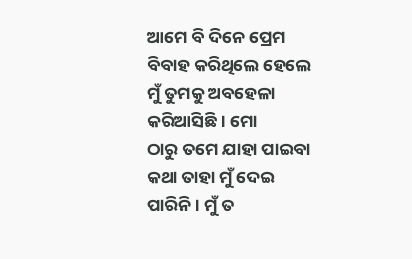ଆମେ ବି ଦିନେ ପ୍ରେମ ବିବାହ କରିଥିଲେ ହେଲେ ମୁଁ ତୁମକୁ ଅବହେଳା କରିଆସିଛି । ମୋ
ଠାରୁ ତମେ ଯାହା ପାଇବା କଥା ତାହା ମୁଁ ଦେଇ ପାରିନି । ମୁଁ ତ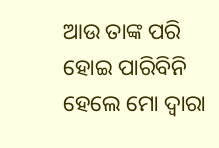ଆଉ ତାଙ୍କ ପରି ହୋଇ ପାରିବିନି ହେଲେ ମୋ ଦ୍ୱାରା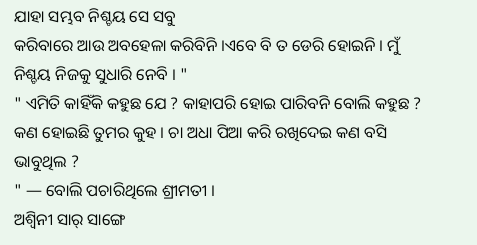ଯାହା ସମ୍ଭବ ନିଶ୍ଚୟ ସେ ସବୁ
କରିବାରେ ଆଉ ଅବହେଳା କରିବିନି ।ଏବେ ବି ତ ଡେରି ହୋଇନି । ମୁଁ ନିଶ୍ଚୟ ନିଜକୁ ସୁଧାରି ନେବି । "
" ଏମିତି କାହିଁକି କହୁଛ ଯେ ? କାହାପରି ହୋଇ ପାରିବନି ବୋଲି କହୁଛ ? କଣ ହୋଇଛି ତୁମର କୁହ । ଚା ଅଧା ପିଆ କରି ରଖିଦେଇ କଣ ବସି ଭାବୁଥିଲ ?
" — ବୋଲି ପଚାରିଥିଲେ ଶ୍ରୀମତୀ ।
ଅଶ୍ୱିନୀ ସାର୍ ସାଙ୍ଗେ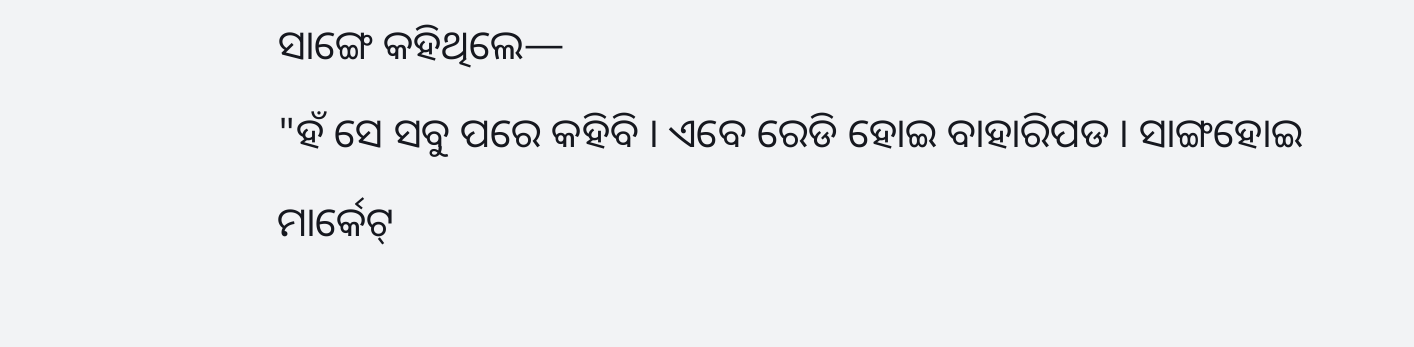ସାଙ୍ଗେ କହିଥିଲେ—
"ହଁ ସେ ସବୁ ପରେ କହିବି । ଏବେ ରେଡି ହୋଇ ବାହାରିପଡ । ସାଙ୍ଗହୋଇ ମାର୍କେଟ୍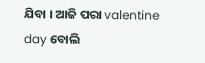ଯିବା । ଆଜି ପରା valentine day ବୋଲି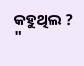କହୁଥିଲ ? "